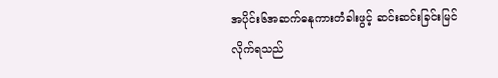အပိုင်း၆အဆက်ဓနုကားတံခါးဖွင့် ဆင်းဆင်းခြင်းမြင်လိုက်ရသည်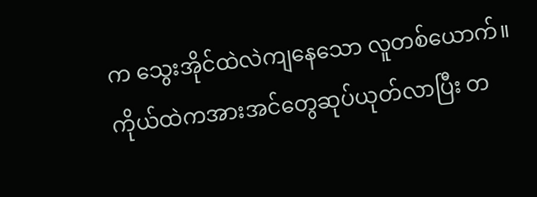က သွေးအိုင်ထဲလဲကျနေသော လူတစ်ယောက်။ ကိုယ်ထဲကအားအင်တွေဆုပ်ယုတ်လာပြီး တ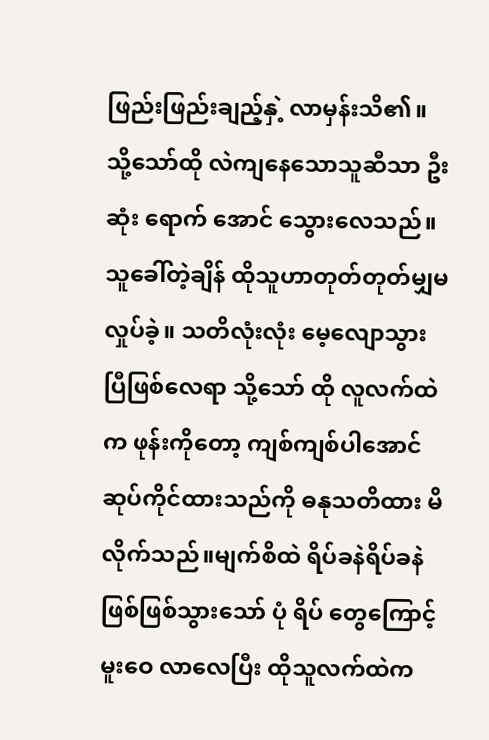ဖြည်းဖြည်းချည့်နှဲ့ လာမှန်းသိ၏။သို့သော်ထို လဲကျနေသောသူဆီသာ ဦးဆုံး ရောက် အောင် သွေားလေသည်။
သူခေါ်တဲ့ချိန် ထိုသူဟာတုတ်တုတ်မျှမလှုပ်ခဲ့။ သတိလုံးလုံး မေ့လျောသွားပြီဖြစ်လေရာ သို့သော် ထို လူလက်ထဲက ဖုန်းကိုတော့ ကျစ်ကျစ်ပါအောင်
ဆုပ်ကိုင်ထားသည်ကို ဓနုသတိထား မိလိုက်သည်။မျက်စိထဲ ရိပ်ခနဲရိပ်ခနဲဖြစ်ဖြစ်သွားသော် ပုံ ရိပ် တွေကြောင့် မူးဝေ လာလေပြီး ထိုသူလက်ထဲက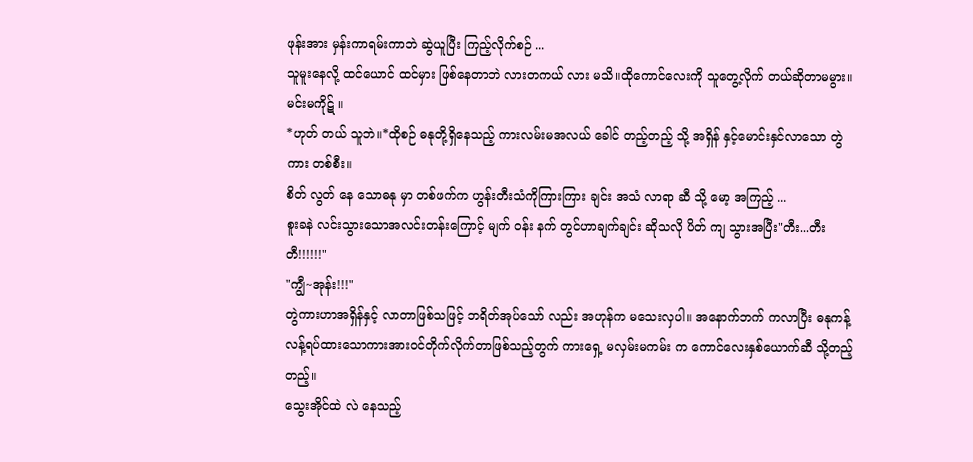ဖုန်းအား မှန်းကာရမ်းကာဘဲ ဆွဲယူပြီး ကြည့်လိုက်စဉ် ...
သူမူးနေလို့ ထင်ယောင် ထင်မှား ဖြစ်နေတာဘဲ လားတကယ် လား မသိ။ထိုကောင်လေးကို သူတွေ့လိုက် တယ်ဆိုတာမမွား။
မင်းမကိုဋ် ။
*ဟုတ် တယ် သူဘဲ။*ထိုစဉ် ဓနုတို့ရှိနေသည့် ကားလမ်းမအလယ် ခေါင် တည့်တည့် သို့ အရှိန် နှင့်မောင်းနှင်လာသော တွဲ ကား တစ်စီး။
စိတ် လွတ် နေ သောဓနု မှာ တစ်ဖက်က ဟွန်းတီးသံကိုကြားကြား ချင်း အသံ လာရာ ဆီ သို့ မော့ အကြည့် ...
စူးခနဲ လင်းသွားသောအလင်းတန်းကြောင့် မျက် ဝန်း နက် တွင်ဟာချက်ချင်း ဆိုသလို ပိတ် ကျ သွားအပြီး"တီး...တီးတီ!!!!!!"
"ကျွီ~အုန်း!!!"
တွဲကားဟာအရှိန်နှင့် လာတာဖြစ်သဖြင့် ဘရိတ်အုပ်သော် လည်း အဟုန်က မသေးလှပါ။ အနောက်ဘက် ကလာပြီး ဓနုကန့်လန့်ရပ်ထားသောကားအားဝင်တိုက်လိုက်တာဖြစ်သည့်တွက် ကားရှေ့ မလှမ်းမကမ်း က ကောင်လေးနှစ်ယောက်ဆီ သို့တည့်တည့်။
သွေးအိုင်ထဲ လဲ နေသည့်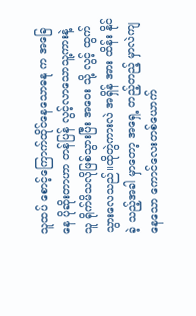သူထပ် စောင့်ကြောက်ထိုင်နေသောဓနု က အခြေနေ ပိုဆိုးတာဟာ တန်ပြန် လွင့်လာသောသူ့ကားနဲ့သူ ရိုက်မိသလိုဖြစ်သွားပြီး အဝေး သို့ လွင့် ထွက်သွားလေသည်။ထိုတွဲကားလဲ အရှိန် အား ထိန်း နိုင်ခဲ့ သည့်အခါ မှာတော့ အရှေ့ တည့်တည့် မှာလဲကျ နေသော ကောင်လေးတစ်ယောက်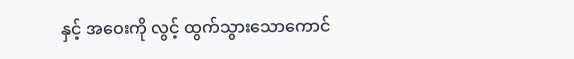နှင့် အဝေးကို လွင့် ထွက်သွားသောကောင်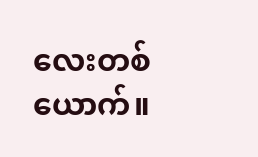လေးတစ်ယောက်။